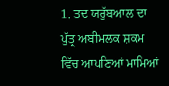1. ਤਦ ਯਰੁੱਬਆਲ ਦਾ ਪੁੱਤ੍ਰ ਅਬੀਮਲਕ ਸ਼ਕਮ ਵਿੱਚ ਆਪਣਿਆਂ ਮਾਮਿਆਂ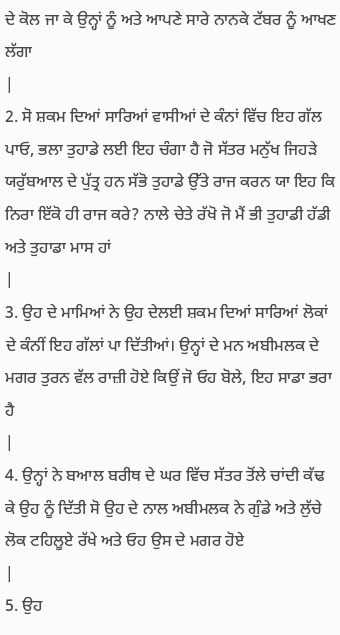ਦੇ ਕੋਲ ਜਾ ਕੇ ਉਨ੍ਹਾਂ ਨੂੰ ਅਤੇ ਆਪਣੇ ਸਾਰੇ ਨਾਨਕੇ ਟੱਬਰ ਨੂੰ ਆਖਣ ਲੱਗਾ
|
2. ਸੋ ਸ਼ਕਮ ਦਿਆਂ ਸਾਰਿਆਂ ਵਾਸੀਆਂ ਦੇ ਕੰਨਾਂ ਵਿੱਚ ਇਹ ਗੱਲ ਪਾਓ, ਭਲਾ ਤੁਹਾਡੇ ਲਈ ਇਹ ਚੰਗਾ ਹੈ ਜੋ ਸੱਤਰ ਮਨੁੱਖ ਜਿਹੜੇ ਯਰੁੱਬਆਲ ਦੇ ਪੁੱਤ੍ਰ ਹਨ ਸੱਭੋ ਤੁਹਾਡੇ ਉੱਤੇ ਰਾਜ ਕਰਨ ਯਾ ਇਹ ਕਿ ਨਿਰਾ ਇੱਕੋ ਹੀ ਰਾਜ ਕਰੇ? ਨਾਲੇ ਚੇਤੇ ਰੱਖੋ ਜੋ ਮੈਂ ਭੀ ਤੁਹਾਡੀ ਹੱਡੀ ਅਤੇ ਤੁਹਾਡਾ ਮਾਸ ਹਾਂ
|
3. ਉਹ ਦੇ ਮਾਮਿਆਂ ਨੇ ਉਹ ਦੇਲਈ ਸ਼ਕਮ ਦਿਆਂ ਸਾਰਿਆਂ ਲੋਕਾਂ ਦੇ ਕੰਨੀਂ ਇਹ ਗੱਲਾਂ ਪਾ ਦਿੱਤੀਆਂ। ਉਨ੍ਹਾਂ ਦੇ ਮਨ ਅਬੀਮਲਕ ਦੇ ਮਗਰ ਤੁਰਨ ਵੱਲ ਰਾਜ਼ੀ ਹੋਏ ਕਿਉਂ ਜੋ ਓਹ ਬੋਲੇ, ਇਹ ਸਾਡਾ ਭਰਾ ਹੈ
|
4. ਉਨ੍ਹਾਂ ਨੇ ਬਆਲ ਬਰੀਥ ਦੇ ਘਰ ਵਿੱਚ ਸੱਤਰ ਤੋਂਲੇ ਚਾਂਦੀ ਕੱਢ ਕੇ ਉਹ ਨੂੰ ਦਿੱਤੀ ਸੋ ਉਹ ਦੇ ਨਾਲ ਅਬੀਮਲਕ ਨੇ ਗੁੰਡੇ ਅਤੇ ਲੁੱਚੇ ਲੋਕ ਟਹਿਲੂਏ ਰੱਖੇ ਅਤੇ ਓਹ ਉਸ ਦੇ ਮਗਰ ਹੋਏ
|
5. ਉਹ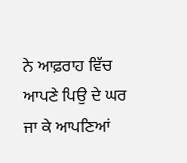ਨੇ ਆਫ਼ਰਾਹ ਵਿੱਚ ਆਪਣੇ ਪਿਉ ਦੇ ਘਰ ਜਾ ਕੇ ਆਪਣਿਆਂ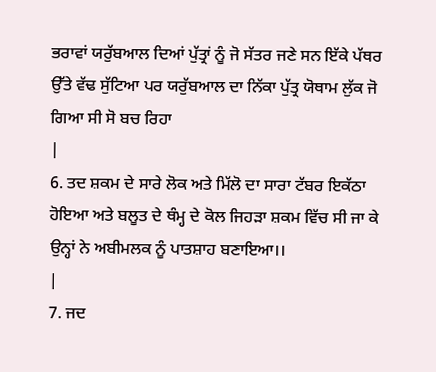ਭਰਾਵਾਂ ਯਰੁੱਬਆਲ ਦਿਆਂ ਪੁੱਤ੍ਰਾਂ ਨੂੰ ਜੋ ਸੱਤਰ ਜਣੇ ਸਨ ਇੱਕੇ ਪੱਥਰ ਉੱਤੇ ਵੱਢ ਸੁੱਟਿਆ ਪਰ ਯਰੁੱਬਆਲ ਦਾ ਨਿੱਕਾ ਪੁੱਤ੍ਰ ਯੋਥਾਮ ਲੁੱਕ ਜੋ ਗਿਆ ਸੀ ਸੋ ਬਚ ਰਿਹਾ
|
6. ਤਦ ਸ਼ਕਮ ਦੇ ਸਾਰੇ ਲੋਕ ਅਤੇ ਮਿੱਲੋ ਦਾ ਸਾਰਾ ਟੱਬਰ ਇਕੱਠਾ ਹੋਇਆ ਅਤੇ ਬਲੂਤ ਦੇ ਥੰਮ੍ਹ ਦੇ ਕੋਲ ਜਿਹੜਾ ਸ਼ਕਮ ਵਿੱਚ ਸੀ ਜਾ ਕੇ ਉਨ੍ਹਾਂ ਨੇ ਅਬੀਮਲਕ ਨੂੰ ਪਾਤਸ਼ਾਹ ਬਣਾਇਆ।।
|
7. ਜਦ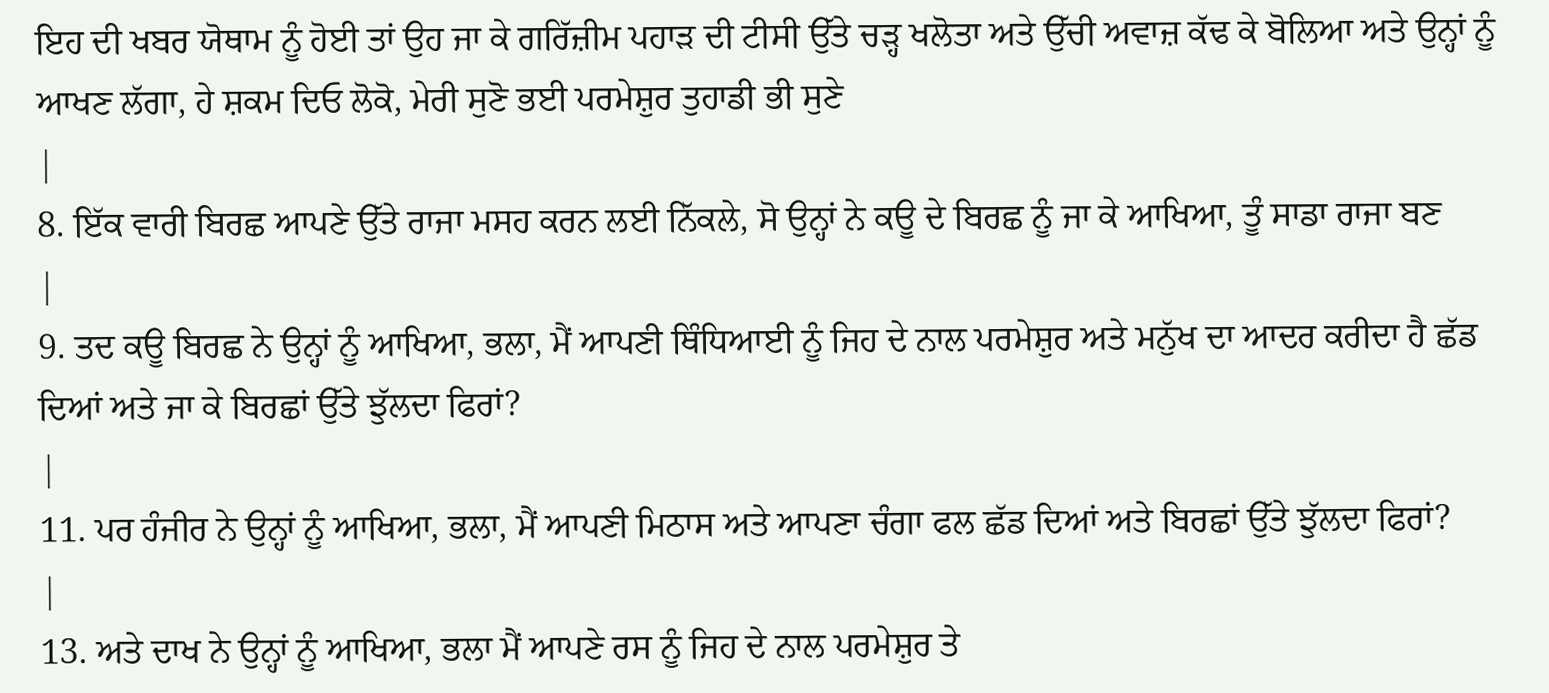ਇਹ ਦੀ ਖਬਰ ਯੋਥਾਮ ਨੂੰ ਹੋਈ ਤਾਂ ਉਹ ਜਾ ਕੇ ਗਰਿੱਜ਼ੀਮ ਪਹਾੜ ਦੀ ਟੀਸੀ ਉੱਤੇ ਚੜ੍ਹ ਖਲੋਤਾ ਅਤੇ ਉੱਚੀ ਅਵਾਜ਼ ਕੱਢ ਕੇ ਬੋਲਿਆ ਅਤੇ ਉਨ੍ਹਾਂ ਨੂੰ ਆਖਣ ਲੱਗਾ, ਹੇ ਸ਼ਕਮ ਦਿਓ ਲੋਕੋ, ਮੇਰੀ ਸੁਣੋ ਭਈ ਪਰਮੇਸ਼ੁਰ ਤੁਹਾਡੀ ਭੀ ਸੁਣੇ
|
8. ਇੱਕ ਵਾਰੀ ਬਿਰਛ ਆਪਣੇ ਉੱਤੇ ਰਾਜਾ ਮਸਹ ਕਰਨ ਲਈ ਨਿੱਕਲੇ, ਸੋ ਉਨ੍ਹਾਂ ਨੇ ਕਊ ਦੇ ਬਿਰਛ ਨੂੰ ਜਾ ਕੇ ਆਖਿਆ, ਤੂੰ ਸਾਡਾ ਰਾਜਾ ਬਣ
|
9. ਤਦ ਕਊ ਬਿਰਛ ਨੇ ਉਨ੍ਹਾਂ ਨੂੰ ਆਖਿਆ, ਭਲਾ, ਮੈਂ ਆਪਣੀ ਥਿੰਧਿਆਈ ਨੂੰ ਜਿਹ ਦੇ ਨਾਲ ਪਰਮੇਸ਼ੁਰ ਅਤੇ ਮਨੁੱਖ ਦਾ ਆਦਰ ਕਰੀਦਾ ਹੈ ਛੱਡ ਦਿਆਂ ਅਤੇ ਜਾ ਕੇ ਬਿਰਛਾਂ ਉੱਤੇ ਝੁੱਲਦਾ ਫਿਰਾਂ?
|
11. ਪਰ ਹੰਜੀਰ ਨੇ ਉਨ੍ਹਾਂ ਨੂੰ ਆਖਿਆ, ਭਲਾ, ਮੈਂ ਆਪਣੀ ਮਿਠਾਸ ਅਤੇ ਆਪਣਾ ਚੰਗਾ ਫਲ ਛੱਡ ਦਿਆਂ ਅਤੇ ਬਿਰਛਾਂ ਉੱਤੇ ਝੁੱਲਦਾ ਫਿਰਾਂ?
|
13. ਅਤੇ ਦਾਖ ਨੇ ਉਨ੍ਹਾਂ ਨੂੰ ਆਖਿਆ, ਭਲਾ ਮੈਂ ਆਪਣੇ ਰਸ ਨੂੰ ਜਿਹ ਦੇ ਨਾਲ ਪਰਮੇਸ਼ੁਰ ਤੇ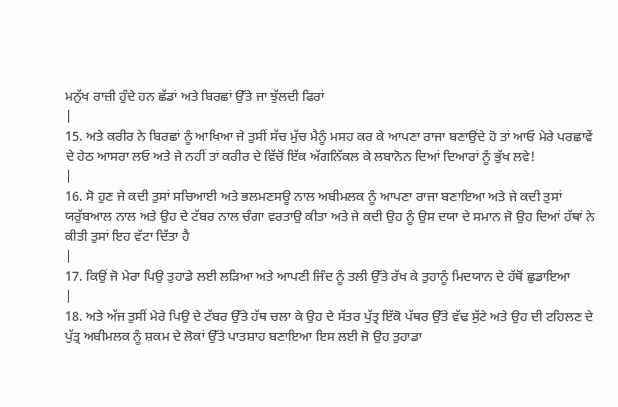ਮਨੁੱਖ ਰਾਜ਼ੀ ਹੁੰਦੇ ਹਨ ਛੱਡਾਂ ਅਤੇ ਬਿਰਛਾਂ ਉੱਤੇ ਜਾ ਝੁੱਲਦੀ ਫਿਰਾਂ
|
15. ਅਤੇ ਕਰੀਰ ਨੇ ਬਿਰਛਾਂ ਨੂੰ ਆਖਿਆ ਜੇ ਤੁਸੀਂ ਸੱਚ ਮੁੱਚ ਮੈਨੂੰ ਮਸਹ ਕਰ ਕੇ ਆਪਣਾ ਰਾਜਾ ਬਣਾਉਂਦੇ ਹੋ ਤਾਂ ਆਓ ਮੇਰੇ ਪਰਛਾਵੇਂ ਦੇ ਹੇਠ ਆਸਰਾ ਲਓ ਅਤੇ ਜੇ ਨਹੀਂ ਤਾਂ ਕਰੀਰ ਦੇ ਵਿੱਚੋਂ ਇੱਕ ਅੱਗਨਿੱਕਲ ਕੇ ਲਬਾਨੋਨ ਦਿਆਂ ਦਿਆਰਾਂ ਨੂੰ ਭੁੱਖ ਲਵੇ!
|
16. ਸੋ ਹੁਣ ਜੇ ਕਦੀ ਤੁਸਾਂ ਸਚਿਆਈ ਅਤੇ ਭਲਮਣਸਊ ਨਾਲ ਅਬੀਮਲਕ ਨੂੰ ਆਪਣਾ ਰਾਜਾ ਬਣਾਇਆ ਅਤੇ ਜੇ ਕਦੀ ਤੁਸਾਂ ਯਰੁੱਬਆਲ ਨਾਲ ਅਤੇ ਉਹ ਦੇ ਟੱਬਰ ਨਾਲ ਚੰਗਾ ਵਰਤਾਉ ਕੀਤਾ ਅਤੇ ਜੇ ਕਦੀ ਉਹ ਨੂੰ ਉਸ ਦਯਾ ਦੇ ਸਮਾਨ ਜੋ ਉਹ ਦਿਆਂ ਹੱਥਾਂ ਨੇ ਕੀਤੀ ਤੁਸਾਂ ਇਹ ਵੱਟਾ ਦਿੱਤਾ ਹੈ
|
17. ਕਿਉਂ ਜੋ ਮੇਰਾ ਪਿਉ ਤੁਹਾਡੇ ਲਈ ਲੜਿਆ ਅਤੇ ਆਪਣੀ ਜਿੰਦ ਨੂੰ ਤਲੀ ਉੱਤੇ ਰੱਖ ਕੇ ਤੁਹਾਨੂੰ ਮਿਦਯਾਨ ਦੇ ਹੱਥੋਂ ਛੁਡਾਇਆ
|
18. ਅਤੇ ਅੱਜ ਤੁਸੀਂ ਮੇਰੇ ਪਿਉ ਦੇ ਟੱਬਰ ਉੱਤੇ ਹੱਥ ਚਲਾ ਕੇ ਉਹ ਦੇ ਸੱਤਰ ਪੁੱਤ੍ਰ ਇੱਕੋ ਪੱਥਰ ਉੱਤੇ ਵੱਢ ਸੁੱਟੇ ਅਤੇ ਉਹ ਦੀ ਟਹਿਲਣ ਦੇ ਪੁੱਤ੍ਰ ਅਬੀਮਲਕ ਨੂੰ ਸ਼ਕਮ ਦੇ ਲੋਕਾਂ ਉੱਤੇ ਪਾਤਸ਼ਾਹ ਬਣਾਇਆ ਇਸ ਲਈ ਜੋ ਉਹ ਤੁਹਾਡਾ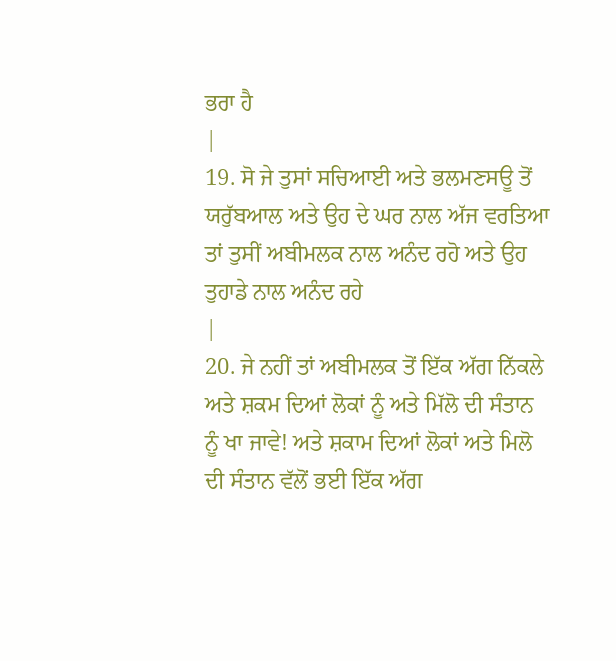ਭਰਾ ਹੈ
|
19. ਸੋ ਜੇ ਤੁਸਾਂ ਸਚਿਆਈ ਅਤੇ ਭਲਮਣਸਊ ਤੋਂ ਯਰੁੱਬਆਲ ਅਤੇ ਉਹ ਦੇ ਘਰ ਨਾਲ ਅੱਜ ਵਰਤਿਆ ਤਾਂ ਤੁਸੀਂ ਅਬੀਮਲਕ ਨਾਲ ਅਨੰਦ ਰਹੋ ਅਤੇ ਉਹ ਤੁਹਾਡੇ ਨਾਲ ਅਨੰਦ ਰਹੇ
|
20. ਜੇ ਨਹੀਂ ਤਾਂ ਅਬੀਮਲਕ ਤੋਂ ਇੱਕ ਅੱਗ ਨਿੱਕਲੇ ਅਤੇ ਸ਼ਕਮ ਦਿਆਂ ਲੋਕਾਂ ਨੂੰ ਅਤੇ ਮਿੱਲੋ ਦੀ ਸੰਤਾਨ ਨੂੰ ਖਾ ਜਾਵੇ! ਅਤੇ ਸ਼ਕਾਮ ਦਿਆਂ ਲੋਕਾਂ ਅਤੇ ਮਿਲੋ ਦੀ ਸੰਤਾਨ ਵੱਲੋਂ ਭਈ ਇੱਕ ਅੱਗ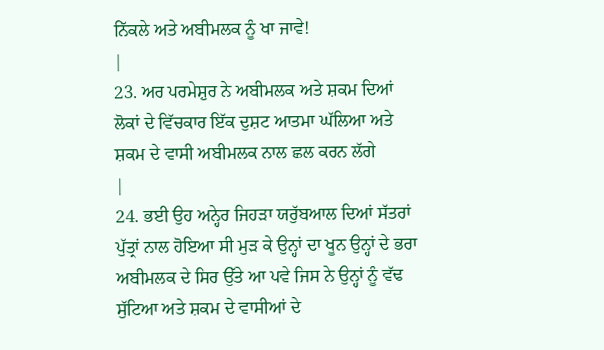ਨਿੱਕਲੇ ਅਤੇ ਅਬੀਮਲਕ ਨੂੰ ਖਾ ਜਾਵੇ!
|
23. ਅਰ ਪਰਮੇਸ਼ੁਰ ਨੇ ਅਬੀਮਲਕ ਅਤੇ ਸ਼ਕਮ ਦਿਆਂ ਲੋਕਾਂ ਦੇ ਵਿੱਚਕਾਰ ਇੱਕ ਦੁਸ਼ਟ ਆਤਮਾ ਘੱਲਿਆ ਅਤੇ ਸ਼ਕਮ ਦੇ ਵਾਸੀ ਅਬੀਮਲਕ ਨਾਲ ਛਲ ਕਰਨ ਲੱਗੇ
|
24. ਭਈ ਉਹ ਅਨ੍ਹੇਰ ਜਿਹੜਾ ਯਰੁੱਬਆਲ ਦਿਆਂ ਸੱਤਰਾਂ ਪੁੱਤ੍ਰਾਂ ਨਾਲ ਹੋਇਆ ਸੀ ਮੁੜ ਕੇ ਉਨ੍ਹਾਂ ਦਾ ਖੂਨ ਉਨ੍ਹਾਂ ਦੇ ਭਰਾ ਅਬੀਮਲਕ ਦੇ ਸਿਰ ਉੱਤੇ ਆ ਪਵੇ ਜਿਸ ਨੇ ਉਨ੍ਹਾਂ ਨੂੰ ਵੱਢ ਸੁੱਟਿਆ ਅਤੇ ਸ਼ਕਮ ਦੇ ਵਾਸੀਆਂ ਦੇ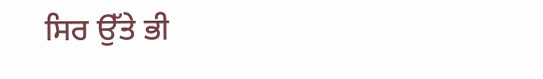ਸਿਰ ਉੱਤੇ ਭੀ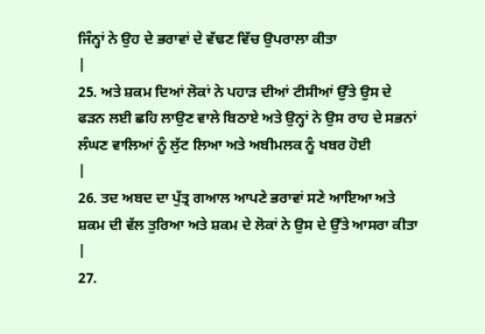ਜਿੰਨ੍ਹਾਂ ਨੇ ਉਹ ਦੇ ਭਰਾਵਾਂ ਦੇ ਵੱਢਣ ਵਿੱਚ ਉਪਰਾਲਾ ਕੀਤਾ
|
25. ਅਤੇ ਸ਼ਕਮ ਦਿਆਂ ਲੋਕਾਂ ਨੇ ਪਹਾੜ ਦੀਆਂ ਟੀਸੀਆਂ ਉੱਤੇ ਉਸ ਦੇ ਫੜਨ ਲਈ ਛਹਿ ਲਾਉਣ ਵਾਲੇ ਬਿਠਾਏ ਅਤੇ ਉਨ੍ਹਾਂ ਨੇ ਉਸ ਰਾਹ ਦੇ ਸਭਨਾਂ ਲੰਘਣ ਵਾਲਿਆਂ ਨੂੰ ਲੁੱਟ ਲਿਆ ਅਤੇ ਅਬੀਮਲਕ ਨੂੰ ਖਬਰ ਹੋਈ
|
26. ਤਦ ਅਬਦ ਦਾ ਪੁੱਤ੍ਰ ਗਆਲ ਆਪਣੇ ਭਰਾਵਾਂ ਸਣੇ ਆਇਆ ਅਤੇ ਸ਼ਕਮ ਦੀ ਵੱਲ ਤੁਰਿਆ ਅਤੇ ਸ਼ਕਮ ਦੇ ਲੋਕਾਂ ਨੇ ਉਸ ਦੇ ਉੱਤੇ ਆਸਰਾ ਕੀਤਾ
|
27.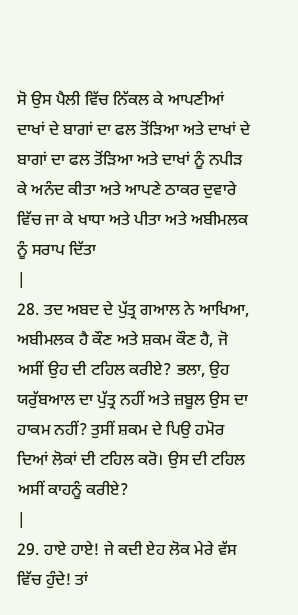ਸੋ ਉਸ ਪੈਲੀ ਵਿੱਚ ਨਿੱਕਲ ਕੇ ਆਪਣੀਆਂ ਦਾਖਾਂ ਦੇ ਬਾਗਾਂ ਦਾ ਫਲ ਤੋਂੜਿਆ ਅਤੇ ਦਾਖਾਂ ਦੇ ਬਾਗਾਂ ਦਾ ਫਲ ਤੋਂੜਿਆ ਅਤੇ ਦਾਖਾਂ ਨੂੰ ਨਪੀੜ ਕੇ ਅਨੰਦ ਕੀਤਾ ਅਤੇ ਆਪਣੇ ਠਾਕਰ ਦੁਵਾਰੇ ਵਿੱਚ ਜਾ ਕੇ ਖਾਧਾ ਅਤੇ ਪੀਤਾ ਅਤੇ ਅਬੀਮਲਕ ਨੂੰ ਸਰਾਪ ਦਿੱਤਾ
|
28. ਤਦ ਅਬਦ ਦੇ ਪੁੱਤ੍ਰ ਗਆਲ ਨੇ ਆਖਿਆ, ਅਬੀਮਲਕ ਹੈ ਕੌਣ ਅਤੇ ਸ਼ਕਮ ਕੌਣ ਹੈ, ਜੋ ਅਸੀਂ ਉਹ ਦੀ ਟਹਿਲ ਕਰੀਏ? ਭਲਾ, ਉਹ ਯਰੁੱਬਆਲ ਦਾ ਪੁੱਤ੍ਰ ਨਹੀਂ ਅਤੇ ਜ਼ਬੂਲ ਉਸ ਦਾ ਹਾਕਮ ਨਹੀਂ? ਤੁਸੀਂ ਸ਼ਕਮ ਦੇ ਪਿਉ ਹਮੋਰ ਦਿਆਂ ਲੋਕਾਂ ਦੀ ਟਹਿਲ ਕਰੋ। ਉਸ ਦੀ ਟਹਿਲ ਅਸੀਂ ਕਾਹਨੂੰ ਕਰੀਏ?
|
29. ਹਾਏ ਹਾਏ! ਜੇ ਕਦੀ ਏਹ ਲੋਕ ਮੇਰੇ ਵੱਸ ਵਿੱਚ ਹੁੰਦੇ! ਤਾਂ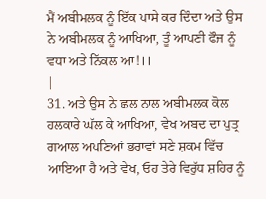ਮੈਂ ਅਬੀਮਲਕ ਨੂੰ ਇੱਕ ਪਾਸੇ ਕਰ ਦਿੰਦਾ ਅਤੇ ਉਸ ਨੇ ਅਬੀਮਲਕ ਨੂੰ ਆਖਿਆ, ਤੂੰ ਆਪਣੀ ਫੌਜ ਨੂੰ ਵਧਾ ਅਤੇ ਨਿੱਕਲ ਆ!।।
|
31. ਅਤੇ ਉਸ ਨੇ ਛਲ ਨਾਲ ਅਬੀਮਲਕ ਕੋਲ ਹਲਕਾਰੇ ਘੱਲ ਕੇ ਆਖਿਆ, ਵੇਖ ਅਬਦ ਦਾ ਪੁਤ੍ਰ ਗਆਲ ਅਪਣਿਆਂ ਭਰਾਵਾਂ ਸਣੇ ਸ਼ਕਮ ਵਿੱਚ ਆਇਆ ਹੈ ਅਤੇ ਵੇਖ, ਓਹ ਤੇਰੇ ਵਿਰੁੱਧ ਸ਼ਹਿਰ ਨੂੰ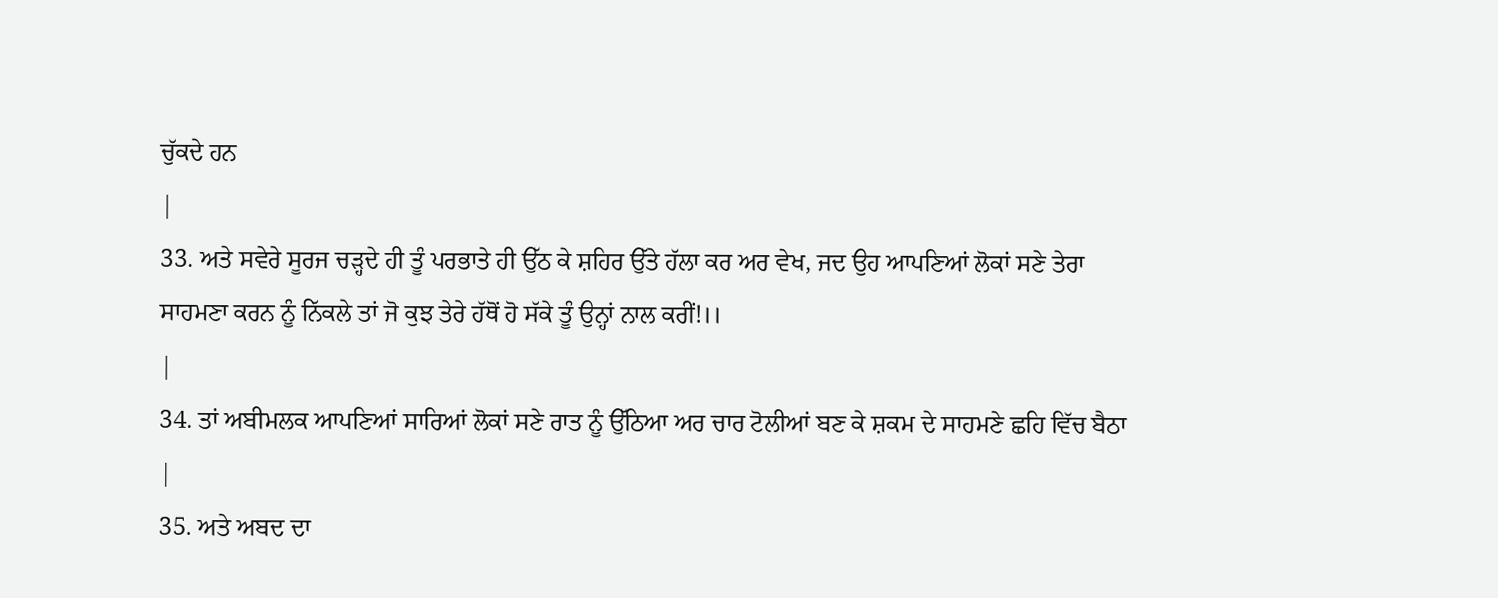ਚੁੱਕਦੇ ਹਨ
|
33. ਅਤੇ ਸਵੇਰੇ ਸੂਰਜ ਚੜ੍ਹਦੇ ਹੀ ਤੂੰ ਪਰਭਾਤੇ ਹੀ ਉੱਠ ਕੇ ਸ਼ਹਿਰ ਉੱਤੇ ਹੱਲਾ ਕਰ ਅਰ ਵੇਖ, ਜਦ ਉਹ ਆਪਣਿਆਂ ਲੋਕਾਂ ਸਣੇ ਤੇਰਾ ਸਾਹਮਣਾ ਕਰਨ ਨੂੰ ਨਿੱਕਲੇ ਤਾਂ ਜੋ ਕੁਝ ਤੇਰੇ ਹੱਥੋਂ ਹੋ ਸੱਕੇ ਤੂੰ ਉਨ੍ਹਾਂ ਨਾਲ ਕਰੀਂ!।।
|
34. ਤਾਂ ਅਬੀਮਲਕ ਆਪਣਿਆਂ ਸਾਰਿਆਂ ਲੋਕਾਂ ਸਣੇ ਰਾਤ ਨੂੰ ਉੱਠਿਆ ਅਰ ਚਾਰ ਟੋਲੀਆਂ ਬਣ ਕੇ ਸ਼ਕਮ ਦੇ ਸਾਹਮਣੇ ਛਹਿ ਵਿੱਚ ਬੈਠਾ
|
35. ਅਤੇ ਅਬਦ ਦਾ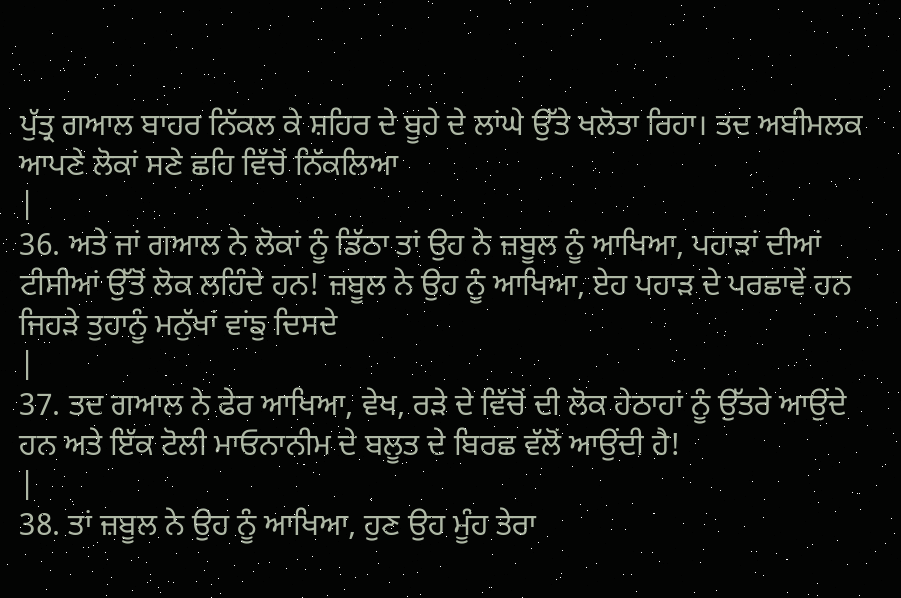ਪੁੱਤ੍ਰ ਗਆਲ ਬਾਹਰ ਨਿੱਕਲ ਕੇ ਸ਼ਹਿਰ ਦੇ ਬੂਹੇ ਦੇ ਲਾਂਘੇ ਉੱਤੇ ਖਲੋਤਾ ਰਿਹਾ। ਤਦ ਅਬੀਮਲਕ ਆਪਣੇ ਲੋਕਾਂ ਸਣੇ ਛਹਿ ਵਿੱਚੋਂ ਨਿੱਕਲਿਆ
|
36. ਅਤੇ ਜਾਂ ਗਆਲ ਨੇ ਲੋਕਾਂ ਨੂੰ ਡਿੱਠਾ ਤਾਂ ਉਹ ਨੇ ਜ਼ਬੂਲ ਨੂੰ ਆਖਿਆ, ਪਹਾੜਾਂ ਦੀਆਂ ਟੀਸੀਆਂ ਉੱਤੋਂ ਲੋਕ ਲਹਿੰਦੇ ਹਨ! ਜ਼ਬੂਲ ਨੇ ਉਹ ਨੂੰ ਆਖਿਆ, ਏਹ ਪਹਾੜ ਦੇ ਪਰਛਾਵੇਂ ਹਨ ਜਿਹੜੇ ਤੁਹਾਨੂੰ ਮਨੁੱਖਾਂ ਵਾਂਙੁ ਦਿਸਦੇ
|
37. ਤਦ ਗਆਲ ਨੇ ਫੇਰ ਆਖਿਆ, ਵੇਖ, ਰੜੇ ਦੇ ਵਿੱਚੋਂ ਦੀ ਲੋਕ ਹੇਠਾਹਾਂ ਨੂੰ ਉੱਤਰੇ ਆਉਂਦੇ ਹਨ ਅਤੇ ਇੱਕ ਟੋਲੀ ਮਾਓਨਾਨੀਮ ਦੇ ਬਲੂਤ ਦੇ ਬਿਰਛ ਵੱਲੋਂ ਆਉਂਦੀ ਹੈ!
|
38. ਤਾਂ ਜ਼ਬੂਲ ਨੇ ਉਹ ਨੂੰ ਆਖਿਆ, ਹੁਣ ਉਹ ਮੂੰਹ ਤੇਰਾ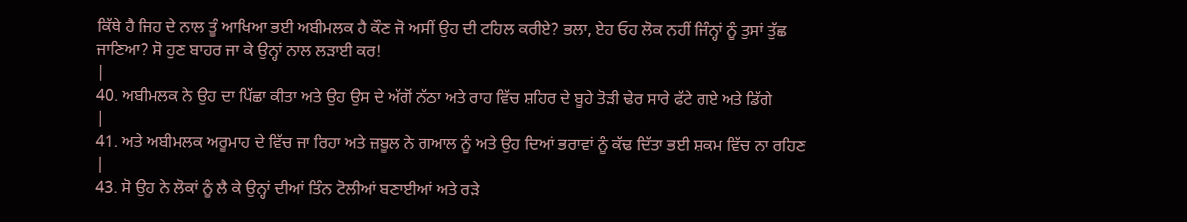ਕਿੱਥੇ ਹੈ ਜਿਹ ਦੇ ਨਾਲ ਤੂੰ ਆਖਿਆ ਭਈ ਅਬੀਮਲਕ ਹੈ ਕੌਣ ਜੋ ਅਸੀਂ ਉਹ ਦੀ ਟਹਿਲ ਕਰੀਏ? ਭਲਾ, ਏਹ ਓਹ ਲੋਕ ਨਹੀਂ ਜਿੰਨ੍ਹਾਂ ਨੂੰ ਤੁਸਾਂ ਤੁੱਛ ਜਾਣਿਆ? ਸੋ ਹੁਣ ਬਾਹਰ ਜਾ ਕੇ ਉਨ੍ਹਾਂ ਨਾਲ ਲੜਾਈ ਕਰ!
|
40. ਅਬੀਮਲਕ ਨੇ ਉਹ ਦਾ ਪਿੱਛਾ ਕੀਤਾ ਅਤੇ ਉਹ ਉਸ ਦੇ ਅੱਗੋਂ ਨੱਠਾ ਅਤੇ ਰਾਹ ਵਿੱਚ ਸ਼ਹਿਰ ਦੇ ਬੂਹੇ ਤੋੜੀ ਢੇਰ ਸਾਰੇ ਫੱਟੇ ਗਏ ਅਤੇ ਡਿੱਗੇ
|
41. ਅਤੇ ਅਬੀਮਲਕ ਅਰੂਮਾਹ ਦੇ ਵਿੱਚ ਜਾ ਰਿਹਾ ਅਤੇ ਜ਼ਬੂਲ ਨੇ ਗਆਲ ਨੂੰ ਅਤੇ ਉਹ ਦਿਆਂ ਭਰਾਵਾਂ ਨੂੰ ਕੱਢ ਦਿੱਤਾ ਭਈ ਸ਼ਕਮ ਵਿੱਚ ਨਾ ਰਹਿਣ
|
43. ਸੋ ਉਹ ਨੇ ਲੋਕਾਂ ਨੂੰ ਲੈ ਕੇ ਉਨ੍ਹਾਂ ਦੀਆਂ ਤਿੰਨ ਟੋਲੀਆਂ ਬਣਾਈਆਂ ਅਤੇ ਰੜੇ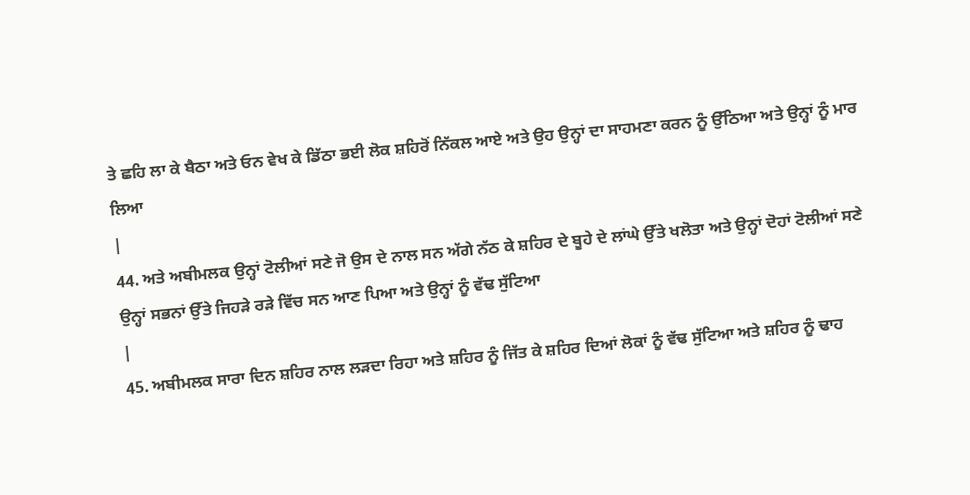ਤੇ ਛਹਿ ਲਾ ਕੇ ਬੈਠਾ ਅਤੇ ਓਨ ਵੇਖ ਕੇ ਡਿੱਠਾ ਭਈ ਲੋਕ ਸ਼ਹਿਰੋਂ ਨਿੱਕਲ ਆਏ ਅਤੇ ਉਹ ਉਨ੍ਹਾਂ ਦਾ ਸਾਹਮਣਾ ਕਰਨ ਨੂੰ ਉੱਠਿਆ ਅਤੇ ਉਨ੍ਹਾਂ ਨੂੰ ਮਾਰ ਲਿਆ
|
44. ਅਤੇ ਅਬੀਮਲਕ ਉਨ੍ਹਾਂ ਟੋਲੀਆਂ ਸਣੇ ਜੋ ਉਸ ਦੇ ਨਾਲ ਸਨ ਅੱਗੇ ਨੱਠ ਕੇ ਸ਼ਹਿਰ ਦੇ ਬੂਹੇ ਦੇ ਲਾਂਘੇ ਉੱਤੇ ਖਲੋਤਾ ਅਤੇ ਉਨ੍ਹਾਂ ਦੋਹਾਂ ਟੋਲੀਆਂ ਸਣੇ ਉਨ੍ਹਾਂ ਸਭਨਾਂ ਉੱਤੇ ਜਿਹੜੇ ਰੜੇ ਵਿੱਚ ਸਨ ਆਣ ਪਿਆ ਅਤੇ ਉਨ੍ਹਾਂ ਨੂੰ ਵੱਢ ਸੁੱਟਿਆ
|
45. ਅਬੀਮਲਕ ਸਾਰਾ ਦਿਨ ਸ਼ਹਿਰ ਨਾਲ ਲੜਦਾ ਰਿਹਾ ਅਤੇ ਸ਼ਹਿਰ ਨੂੰ ਜਿੱਤ ਕੇ ਸ਼ਹਿਰ ਦਿਆਂ ਲੋਕਾਂ ਨੂੰ ਵੱਢ ਸੁੱਟਿਆ ਅਤੇ ਸ਼ਹਿਰ ਨੂੰ ਢਾਹ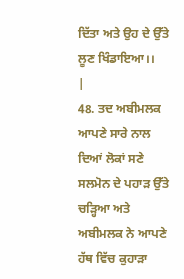ਦਿੱਤਾ ਅਤੇ ਉਹ ਦੇ ਉੱਤੇ ਲੂਣ ਖਿੰਡਾਇਆ।।
|
48. ਤਦ ਅਬੀਮਲਕ ਆਪਣੇ ਸਾਰੇ ਨਾਲ ਦਿਆਂ ਲੋਕਾਂ ਸਣੇ ਸਲਮੋਨ ਦੇ ਪਹਾੜ ਉੱਤੇ ਚੜ੍ਹਿਆ ਅਤੇ ਅਬੀਮਲਕ ਨੇ ਆਪਣੇ ਹੱਥ ਵਿੱਚ ਕੁਹਾੜਾ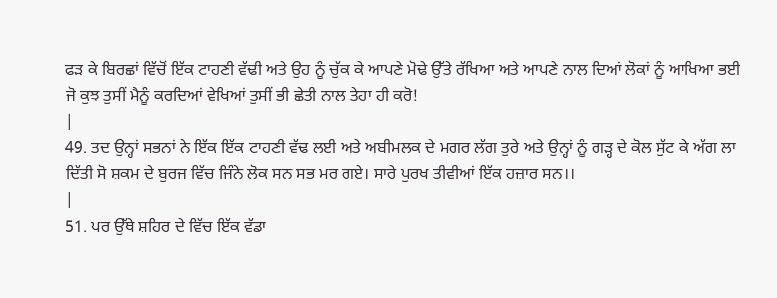ਫੜ ਕੇ ਬਿਰਛਾਂ ਵਿੱਚੋਂ ਇੱਕ ਟਾਹਣੀ ਵੱਢੀ ਅਤੇ ਉਹ ਨੂੰ ਚੁੱਕ ਕੇ ਆਪਣੇ ਮੋਢੇ ਉੱਤੇ ਰੱਖਿਆ ਅਤੇ ਆਪਣੇ ਨਾਲ ਦਿਆਂ ਲੋਕਾਂ ਨੂੰ ਆਖਿਆ ਭਈ ਜੋ ਕੁਝ ਤੁਸੀਂ ਮੈਨੂੰ ਕਰਦਿਆਂ ਵੇਖਿਆਂ ਤੁਸੀਂ ਭੀ ਛੇਤੀ ਨਾਲ ਤੇਹਾ ਹੀ ਕਰੋ!
|
49. ਤਦ ਉਨ੍ਹਾਂ ਸਭਨਾਂ ਨੇ ਇੱਕ ਇੱਕ ਟਾਹਣੀ ਵੱਢ ਲਈ ਅਤੇ ਅਬੀਮਲਕ ਦੇ ਮਗਰ ਲੱਗ ਤੁਰੇ ਅਤੇ ਉਨ੍ਹਾਂ ਨੂੰ ਗੜ੍ਹ ਦੇ ਕੋਲ ਸੁੱਟ ਕੇ ਅੱਗ ਲਾ ਦਿੱਤੀ ਸੋ ਸ਼ਕਮ ਦੇ ਬੁਰਜ ਵਿੱਚ ਜਿੰਨੇ ਲੋਕ ਸਨ ਸਭ ਮਰ ਗਏ। ਸਾਰੇ ਪੁਰਖ ਤੀਵੀਆਂ ਇੱਕ ਹਜ਼ਾਰ ਸਨ।।
|
51. ਪਰ ਉੱਥੇ ਸ਼ਹਿਰ ਦੇ ਵਿੱਚ ਇੱਕ ਵੱਡਾ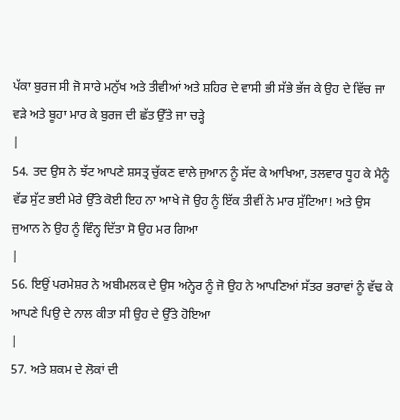ਪੱਕਾ ਬੁਰਜ ਸੀ ਜੋ ਸਾਰੇ ਮਨੁੱਖ ਅਤੇ ਤੀਵੀਆਂ ਅਤੇ ਸ਼ਹਿਰ ਦੇ ਵਾਸੀ ਭੀ ਸੱਭੇ ਭੱਜ ਕੇ ਉਹ ਦੇ ਵਿੱਚ ਜਾ ਵੜੇ ਅਤੇ ਬੂਹਾ ਮਾਰ ਕੇ ਬੁਰਜ ਦੀ ਛੱਤ ਉੱਤੇ ਜਾ ਚੜ੍ਹੇ
|
54. ਤਦ ਉਸ ਨੇ ਝੱਟ ਆਪਣੇ ਸ਼ਸਤ੍ਰ ਚੁੱਕਣ ਵਾਲੇ ਜੁਆਨ ਨੂੰ ਸੱਦ ਕੇ ਆਖਿਆ, ਤਲਵਾਰ ਧੂਹ ਕੇ ਮੈਨੂੰ ਵੱਡ ਸੁੱਟ ਭਈ ਮੇਰੇ ਉੱਤੇ ਕੋਈ ਇਹ ਨਾ ਆਖੇ ਜੋ ਉਹ ਨੂੰ ਇੱਕ ਤੀਵੀਂ ਨੇ ਮਾਰ ਸੁੱਟਿਆ! ਅਤੇ ਉਸ ਜੁਆਨ ਨੇ ਉਹ ਨੂੰ ਵਿੰਨ੍ਹ ਦਿੱਤਾ ਸੋ ਉਹ ਮਰ ਗਿਆ
|
56. ਇਉਂ ਪਰਮੇਸ਼ਰ ਨੇ ਅਬੀਮਲਕ ਦੇ ਉਸ ਅਨ੍ਹੇਰ ਨੂੰ ਜੋ ਉਹ ਨੇ ਆਪਣਿਆਂ ਸੱਤਰ ਭਰਾਵਾਂ ਨੂੰ ਵੱਢ ਕੇ ਆਪਣੇ ਪਿਉ ਦੇ ਨਾਲ ਕੀਤਾ ਸੀ ਉਹ ਦੇ ਉੱਤੇ ਹੋਇਆ
|
57. ਅਤੇ ਸ਼ਕਮ ਦੇ ਲੋਕਾਂ ਦੀ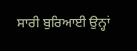ਸਾਰੀ ਬੁਰਿਆਈ ਉਨ੍ਹਾਂ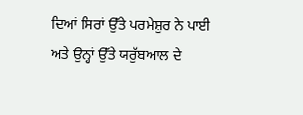ਦਿਆਂ ਸਿਰਾਂ ਉੱਤੇ ਪਰਮੇਸ਼ੁਰ ਨੇ ਪਾਈ ਅਤੇ ਉਨ੍ਹਾਂ ਉੱਤੇ ਯਰੁੱਬਆਲ ਦੇ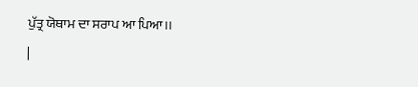ਪੁੱਤ੍ਰ ਯੋਥਾਮ ਦਾ ਸਰਾਪ ਆ ਪਿਆ।।
|